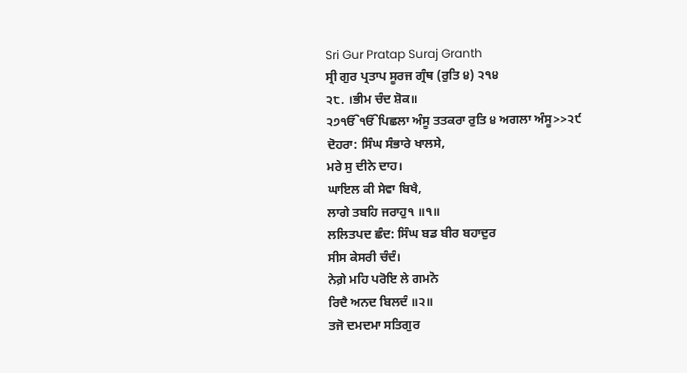Sri Gur Pratap Suraj Granth
ਸ੍ਰੀ ਗੁਰ ਪ੍ਰਤਾਪ ਸੂਰਜ ਗ੍ਰੰਥ (ਰੁਤਿ ੪) ੨੧੪
੨੮. ।ਭੀਮ ਚੰਦ ਸ਼ੋਕ॥
੨੭ੴੴਪਿਛਲਾ ਅੰਸੂ ਤਤਕਰਾ ਰੁਤਿ ੪ ਅਗਲਾ ਅੰਸੂ>>੨੯
ਦੋਹਰਾ: ਸਿੰਘ ਸੰਭਾਰੇ ਖਾਲਸੇ,
ਮਰੇ ਸੁ ਦੀਨੇ ਦਾਹ।
ਘਾਇਲ ਕੀ ਸੇਵਾ ਬਿਖੈ,
ਲਾਗੇ ਤਬਹਿ ਜਰਾਹੁ੧ ॥੧॥
ਲਲਿਤਪਦ ਛੰਦ: ਸਿੰਘ ਬਡ ਬੀਰ ਬਹਾਦੁਰ
ਸੀਸ ਕੇਸਰੀ ਚੰਦੰ।
ਨੇਗ਼ੇ ਮਹਿ ਪਰੋਇ ਲੇ ਗਮਨੋ
ਰਿਦੈ ਅਨਦ ਬਿਲਦੰ ॥੨॥
ਤਜੋ ਦਮਦਮਾ ਸਤਿਗੁਰ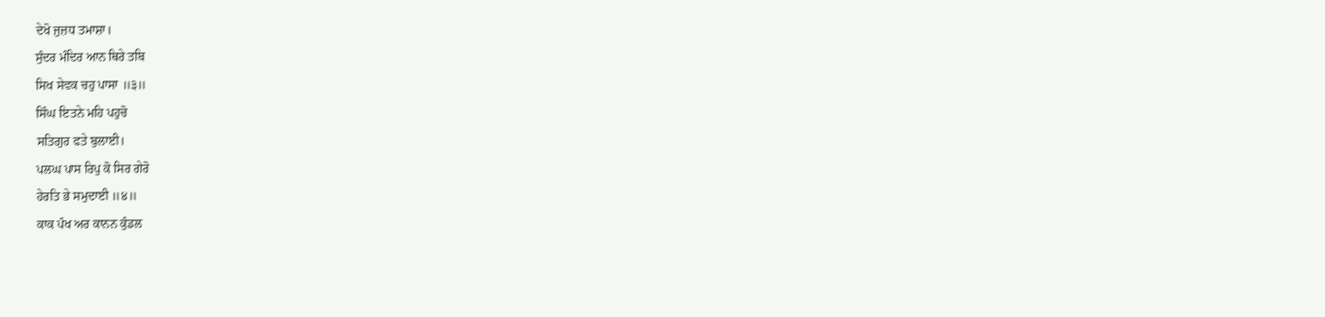ਦੇਖੋ ਜੁਜ਼ਧ ਤਮਾਸ਼ਾ।
ਸੁੰਦਰ ਮੰਦਿਰ ਆਨ ਥਿਰੇ ਤਬਿ
ਸਿਖ ਸੇਵਕ ਚਹੁ ਪਾਸਾ ॥੩॥
ਸਿੰਘ ਇਤਨੇ ਮਹਿ ਪਹੁਚੋ
ਸਤਿਗੁਰ ਫਤੇ ਬੁਲਾਈ।
ਪਲਘ ਪਾਸ ਰਿਪੁ ਕੋ ਸਿਰ ਗੇਰੋ
ਹੇਰਤਿ ਭੇ ਸਮੁਦਾਈ ॥੪॥
ਕਾਕ ਪੰਖ ਅਰ ਕਾਨਨ ਕੁੰਡਲ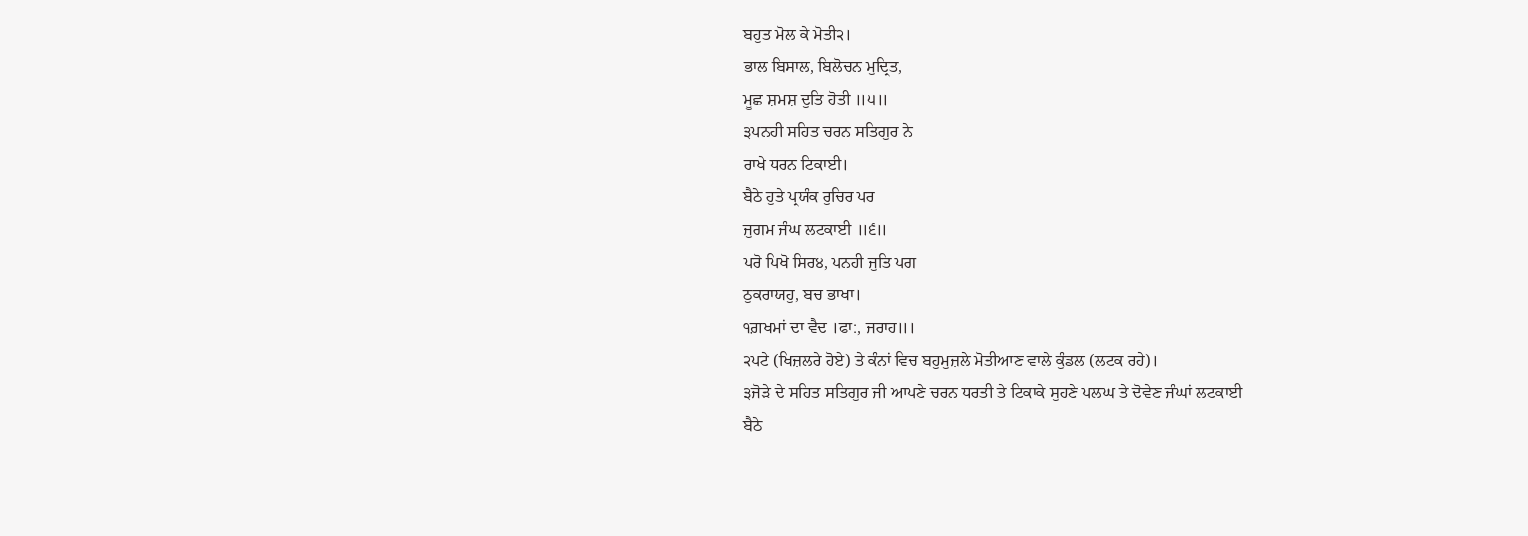ਬਹੁਤ ਮੋਲ ਕੇ ਮੋਤੀ੨।
ਭਾਲ ਬਿਸਾਲ, ਬਿਲੋਚਨ ਮੁਦ੍ਰਿਤ,
ਮੂਛ ਸ਼ਮਸ਼ ਦੁਤਿ ਹੋਤੀ ॥੫॥
੩ਪਨਹੀ ਸਹਿਤ ਚਰਨ ਸਤਿਗੁਰ ਨੇ
ਰਾਖੇ ਧਰਨ ਟਿਕਾਈ।
ਬੈਠੇ ਹੁਤੇ ਪ੍ਰਯੰਕ ਰੁਚਿਰ ਪਰ
ਜੁਗਮ ਜੰਘ ਲਟਕਾਈ ॥੬॥
ਪਰੋ ਪਿਖੋ ਸਿਰ੪, ਪਨਹੀ ਜੁਤਿ ਪਗ
ਠੁਕਰਾਯਹੁ, ਬਚ ਭਾਖਾ।
੧ਗ਼ਖਮਾਂ ਦਾ ਵੈਦ ।ਫਾ:, ਜਰਾਹ॥।
੨ਪਟੇ (ਖਿਜ਼ਲਰੇ ਹੋਏ) ਤੇ ਕੰਨਾਂ ਵਿਚ ਬਹੁਮੁਜ਼ਲੇ ਮੋਤੀਆਣ ਵਾਲੇ ਕੁੰਡਲ (ਲਟਕ ਰਹੇ)।
੩ਜੋੜੇ ਦੇ ਸਹਿਤ ਸਤਿਗੁਰ ਜੀ ਆਪਣੇ ਚਰਨ ਧਰਤੀ ਤੇ ਟਿਕਾਕੇ ਸੁਹਣੇ ਪਲਘ ਤੇ ਦੋਵੇਣ ਜੰਘਾਂ ਲਟਕਾਈ
ਬੈਠੇ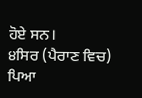ਹੋਏ ਸਨ।
੪ਸਿਰ (ਪੈਰਾਣ ਵਿਚ) ਪਿਆ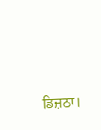ਡਿਜ਼ਠਾ।